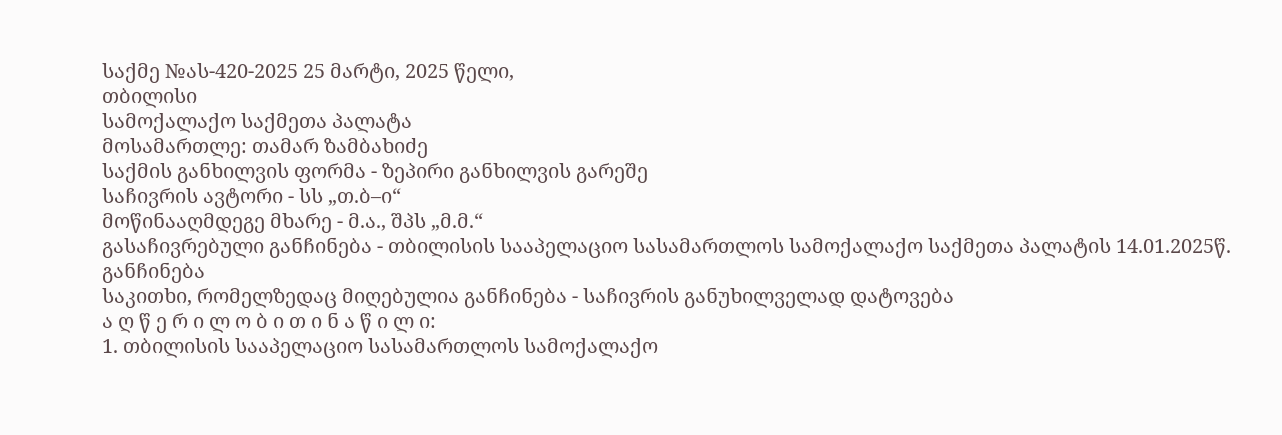საქმე №ას-420-2025 25 მარტი, 2025 წელი,
თბილისი
სამოქალაქო საქმეთა პალატა
მოსამართლე: თამარ ზამბახიძე
საქმის განხილვის ფორმა - ზეპირი განხილვის გარეშე
საჩივრის ავტორი - სს „თ.ბ–ი“
მოწინააღმდეგე მხარე - მ.ა., შპს „მ.მ.“
გასაჩივრებული განჩინება - თბილისის სააპელაციო სასამართლოს სამოქალაქო საქმეთა პალატის 14.01.2025წ. განჩინება
საკითხი, რომელზედაც მიღებულია განჩინება - საჩივრის განუხილველად დატოვება
ა ღ წ ე რ ი ლ ო ბ ი თ ი ნ ა წ ი ლ ი:
1. თბილისის სააპელაციო სასამართლოს სამოქალაქო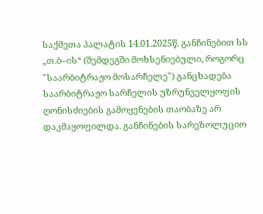საქმეთა პალატის 14.01.2025წ. განჩინებით სს „თ.ბ–ის“ (შემდეგში მოხსენიებული, როგორც "საარბიტრაჟო მოსარჩელე") განცხადება საარბიტრაჟო სარჩელის უზრუნველყოფის ღონისძიების გამოყენების თაობაზე არ დაკმაყოფილდა. განჩინების სარეზოლუციო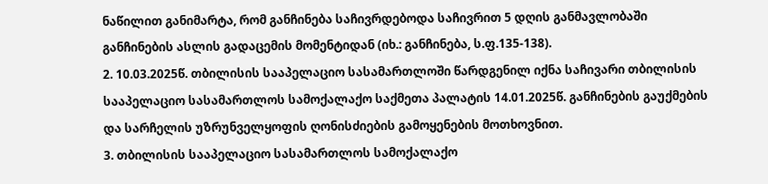ნაწილით განიმარტა, რომ განჩინება საჩივრდებოდა საჩივრით 5 დღის განმავლობაში განჩინების ასლის გადაცემის მომენტიდან (იხ.: განჩინება, ს.ფ.135-138).
2. 10.03.2025წ. თბილისის სააპელაციო სასამართლოში წარდგენილ იქნა საჩივარი თბილისის სააპელაციო სასამართლოს სამოქალაქო საქმეთა პალატის 14.01.2025წ. განჩინების გაუქმების და სარჩელის უზრუნველყოფის ღონისძიების გამოყენების მოთხოვნით.
3. თბილისის სააპელაციო სასამართლოს სამოქალაქო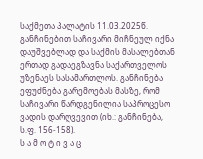საქმეთა პალატის 11.03.2025წ. განჩინებით საჩივარი მიჩნეულ იქნა დაუშვებლად და საქმის მასალებთან ერთად გადაეგზავნა საქართველოს უზენაეს სასამართლოს. განჩინება ეფუძნება გარემოებას მასზე, რომ საჩივარი წარდგენილია საპროცესო ვადის დარღვევით (იხ.: განჩინება, ს.ფ. 156-158).
ს ა მ ო ტ ი ვ ა ც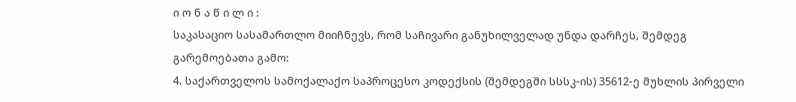ი ო ნ ა წ ი ლ ი :
საკასაციო სასამართლო მიიჩნევს, რომ საჩივარი განუხილველად უნდა დარჩეს, შემდეგ გარემოებათა გამო:
4. საქართველოს სამოქალაქო საპროცესო კოდექსის (შემდეგში სსსკ-ის) 35612-ე მუხლის პირველი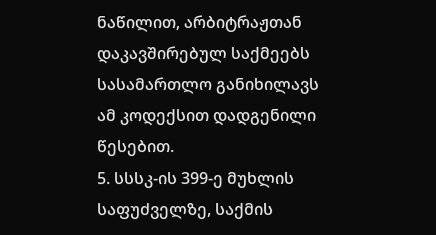ნაწილით, არბიტრაჟთან დაკავშირებულ საქმეებს სასამართლო განიხილავს ამ კოდექსით დადგენილი წესებით.
5. სსსკ-ის 399-ე მუხლის საფუძველზე, საქმის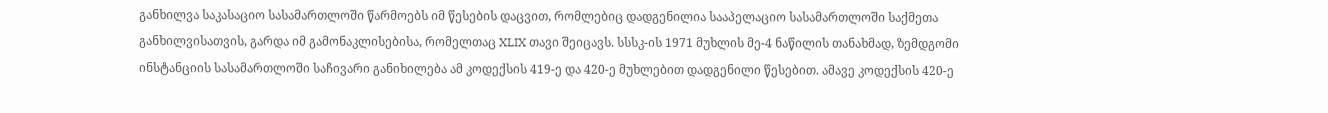განხილვა საკასაციო სასამართლოში წარმოებს იმ წესების დაცვით, რომლებიც დადგენილია სააპელაციო სასამართლოში საქმეთა განხილვისათვის, გარდა იმ გამონაკლისებისა, რომელთაც XLIX თავი შეიცავს. სსსკ-ის 1971 მუხლის მე-4 ნაწილის თანახმად, ზემდგომი ინსტანციის სასამართლოში საჩივარი განიხილება ამ კოდექსის 419-ე და 420-ე მუხლებით დადგენილი წესებით. ამავე კოდექსის 420-ე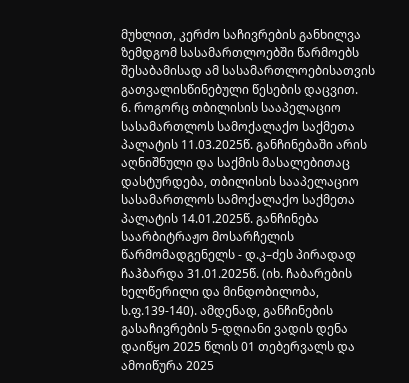მუხლით, კერძო საჩივრების განხილვა ზემდგომ სასამართლოებში წარმოებს შესაბამისად ამ სასამართლოებისათვის გათვალისწინებული წესების დაცვით.
6. როგორც თბილისის სააპელაციო სასამართლოს სამოქალაქო საქმეთა პალატის 11.03.2025წ. განჩინებაში არის აღნიშნული და საქმის მასალებითაც დასტურდება, თბილისის სააპელაციო სასამართლოს სამოქალაქო საქმეთა პალატის 14.01.2025წ. განჩინება საარბიტრაჟო მოსარჩელის წარმომადგენელს - დ.კ–ძეს პირადად ჩაჰბარდა 31.01.2025წ. (იხ. ჩაბარების ხელწერილი და მინდობილობა, ს.ფ.139-140). ამდენად, განჩინების გასაჩივრების 5-დღიანი ვადის დენა დაიწყო 2025 წლის 01 თებერვალს და ამოიწურა 2025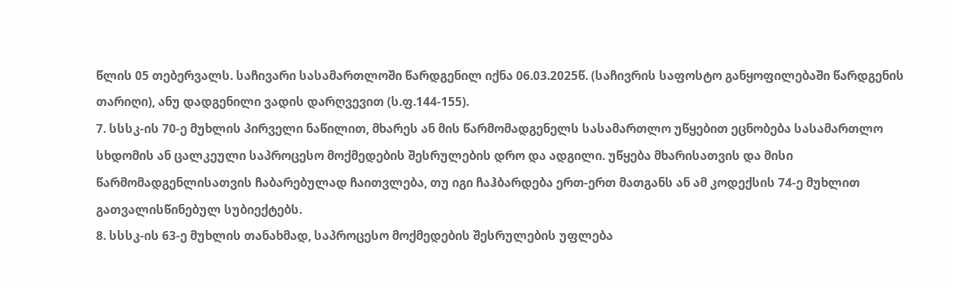წლის 05 თებერვალს. საჩივარი სასამართლოში წარდგენილ იქნა 06.03.2025წ. (საჩივრის საფოსტო განყოფილებაში წარდგენის თარიღი), ანუ დადგენილი ვადის დარღვევით (ს.ფ.144-155).
7. სსსკ-ის 70-ე მუხლის პირველი ნაწილით, მხარეს ან მის წარმომადგენელს სასამართლო უწყებით ეცნობება სასამართლო სხდომის ან ცალკეული საპროცესო მოქმედების შესრულების დრო და ადგილი. უწყება მხარისათვის და მისი წარმომადგენლისათვის ჩაბარებულად ჩაითვლება, თუ იგი ჩაჰბარდება ერთ-ერთ მათგანს ან ამ კოდექსის 74-ე მუხლით გათვალისწინებულ სუბიექტებს.
8. სსსკ-ის 63-ე მუხლის თანახმად, საპროცესო მოქმედების შესრულების უფლება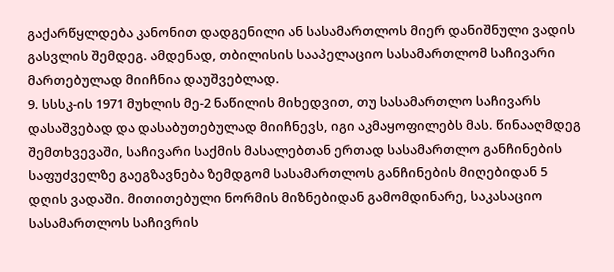გაქარწყლდება კანონით დადგენილი ან სასამართლოს მიერ დანიშნული ვადის გასვლის შემდეგ. ამდენად, თბილისის სააპელაციო სასამართლომ საჩივარი მართებულად მიიჩნია დაუშვებლად.
9. სსსკ-ის 1971 მუხლის მე-2 ნაწილის მიხედვით, თუ სასამართლო საჩივარს დასაშვებად და დასაბუთებულად მიიჩნევს, იგი აკმაყოფილებს მას. წინააღმდეგ შემთხვევაში, საჩივარი საქმის მასალებთან ერთად სასამართლო განჩინების საფუძველზე გაეგზავნება ზემდგომ სასამართლოს განჩინების მიღებიდან 5 დღის ვადაში. მითითებული ნორმის მიზნებიდან გამომდინარე, საკასაციო სასამართლოს საჩივრის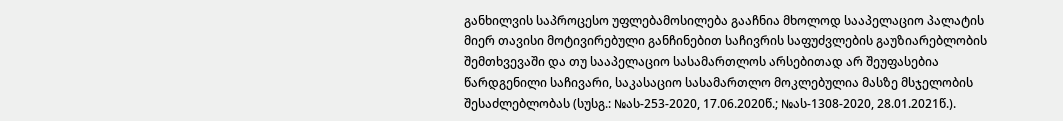განხილვის საპროცესო უფლებამოსილება გააჩნია მხოლოდ სააპელაციო პალატის მიერ თავისი მოტივირებული განჩინებით საჩივრის საფუძვლების გაუზიარებლობის შემთხვევაში და თუ სააპელაციო სასამართლოს არსებითად არ შეუფასებია წარდგენილი საჩივარი, საკასაციო სასამართლო მოკლებულია მასზე მსჯელობის შესაძლებლობას (სუსგ.: №ას-253-2020, 17.06.2020წ.; №ას-1308-2020, 28.01.2021წ.).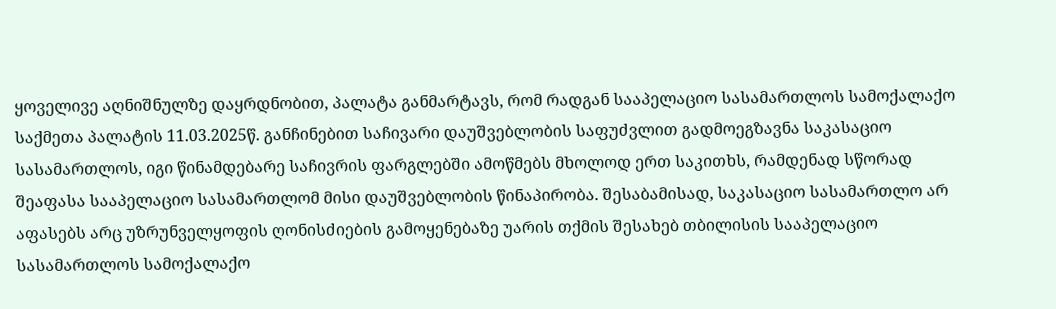ყოველივე აღნიშნულზე დაყრდნობით, პალატა განმარტავს, რომ რადგან სააპელაციო სასამართლოს სამოქალაქო საქმეთა პალატის 11.03.2025წ. განჩინებით საჩივარი დაუშვებლობის საფუძვლით გადმოეგზავნა საკასაციო სასამართლოს, იგი წინამდებარე საჩივრის ფარგლებში ამოწმებს მხოლოდ ერთ საკითხს, რამდენად სწორად შეაფასა სააპელაციო სასამართლომ მისი დაუშვებლობის წინაპირობა. შესაბამისად, საკასაციო სასამართლო არ აფასებს არც უზრუნველყოფის ღონისძიების გამოყენებაზე უარის თქმის შესახებ თბილისის სააპელაციო სასამართლოს სამოქალაქო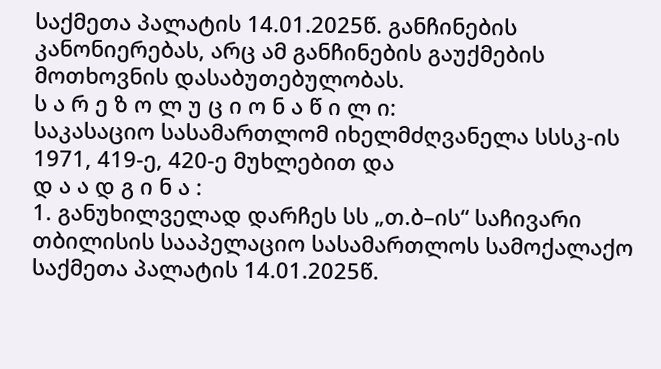საქმეთა პალატის 14.01.2025წ. განჩინების კანონიერებას, არც ამ განჩინების გაუქმების მოთხოვნის დასაბუთებულობას.
ს ა რ ე ზ ო ლ უ ც ი ო ნ ა წ ი ლ ი:
საკასაციო სასამართლომ იხელმძღვანელა სსსკ-ის 1971, 419-ე, 420-ე მუხლებით და
დ ა ა დ გ ი ნ ა :
1. განუხილველად დარჩეს სს „თ.ბ–ის“ საჩივარი თბილისის სააპელაციო სასამართლოს სამოქალაქო საქმეთა პალატის 14.01.2025წ.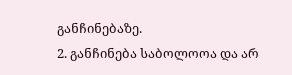განჩინებაზე.
2. განჩინება საბოლოოა და არ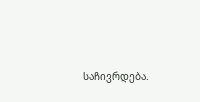საჩივრდება.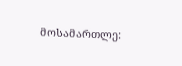მოსამართლე: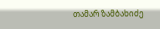თამარ ზამბახიძე